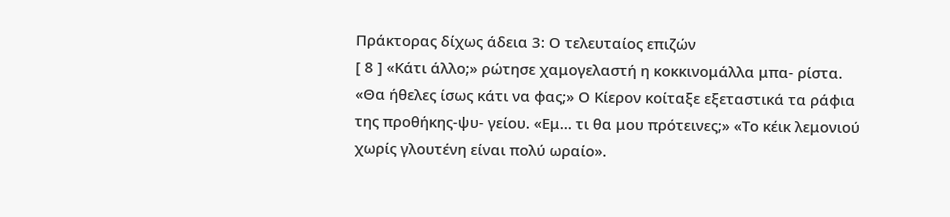Πράκτορας δίχως άδεια 3: Ο τελευταίος επιζών
[ 8 ] «Κάτι άλλο;» ρώτησε χαμογελαστή η κοκκινομάλλα μπα- ρίστα. «Θα ήθελες ίσως κάτι να φας;» Ο Κίερον κοίταξε εξεταστικά τα ράφια της προθήκης-ψυ- γείου. «Εμ… τι θα μου πρότεινες;» «Το κέικ λεμονιού χωρίς γλουτένη είναι πολύ ωραίο».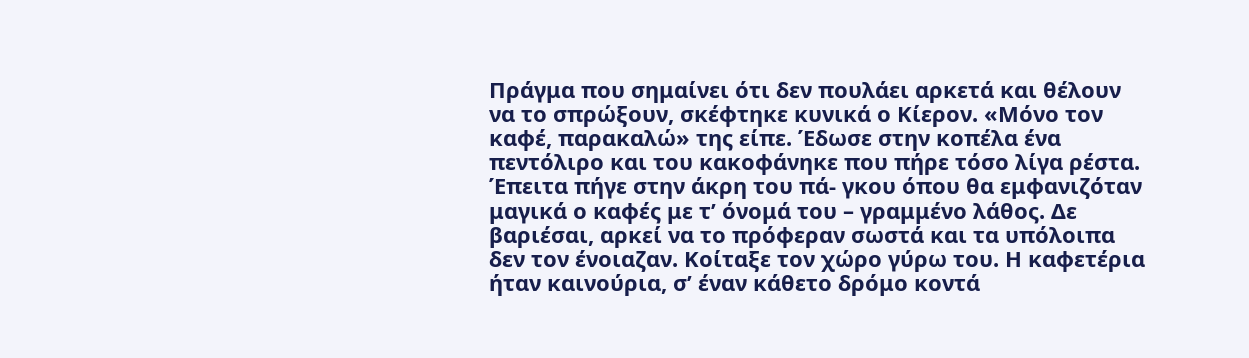Πράγμα που σημαίνει ότι δεν πουλάει αρκετά και θέλουν να το σπρώξουν, σκέφτηκε κυνικά ο Κίερον. «Μόνο τον καφέ, παρακαλώ» της είπε. Έδωσε στην κοπέλα ένα πεντόλιρο και του κακοφάνηκε που πήρε τόσο λίγα ρέστα. Έπειτα πήγε στην άκρη του πά- γκου όπου θα εμφανιζόταν μαγικά ο καφές με τ’ όνομά του – γραμμένο λάθος. Δε βαριέσαι, αρκεί να το πρόφεραν σωστά και τα υπόλοιπα δεν τον ένοιαζαν. Κοίταξε τον χώρο γύρω του. Η καφετέρια ήταν καινούρια, σ’ έναν κάθετο δρόμο κοντά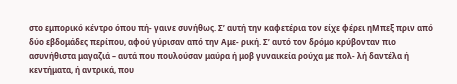στο εμπορικό κέντρο όπου πή- γαινε συνήθως. Σ’ αυτή την καφετέρια τον είχε φέρει ηΜπεξ πριν από δύο εβδομάδες περίπου, αφού γύρισαν από την Αμε- ρική. Σ’ αυτό τον δρόμο κρύβονταν πιο ασυνήθιστα μαγαζιά – αυτά που πουλούσαν μαύρα ή μοβ γυναικεία ρούχα με πολ- λή δαντέλα ή κεντήματα, ή αντρικά, που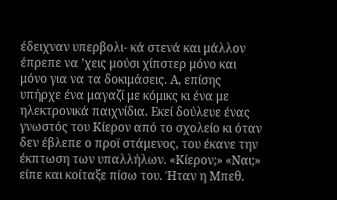έδειχναν υπερβολι- κά στενά και μάλλον έπρεπε να ’χεις μούσι χίπστερ μόνο και μόνο για να τα δοκιμάσεις. Α, επίσης υπήρχε ένα μαγαζί με κόμικς κι ένα με ηλεκτρονικά παιχνίδια. Εκεί δούλευε ένας γνωστός του Κίερον από το σχολείο κι όταν δεν έβλεπε ο προϊ στάμενος, του έκανε την έκπτωση των υπαλλήλων. «Κίερον;» «Ναι;» είπε και κοίταξε πίσω του. Ήταν η Μπεθ.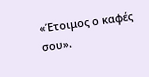«Έτοιμος ο καφές σου».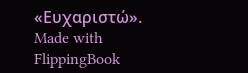«Ευχαριστώ».
Made with FlippingBook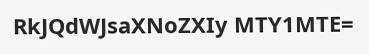RkJQdWJsaXNoZXIy MTY1MTE=